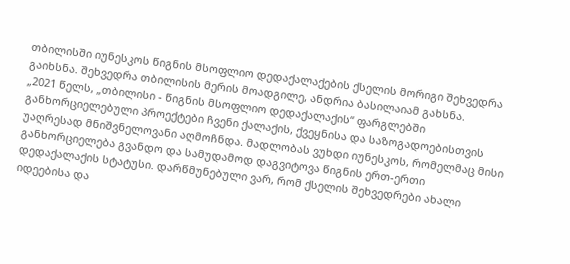თბილისში იუნესკოს წიგნის მსოფლიო დედაქალაქების ქსელის მორიგი შეხვედრა გაიხსნა. შეხვედრა თბილისის მერის მოადგილე, ანდრია ბასილაიამ გახსნა.
„2021 წელს, „თბილისი - წიგნის მსოფლიო დედაქალაქის“ ფარგლებში განხორციელებული პროექტები ჩვენი ქალაქის, ქვეყნისა და საზოგადოებისთვის უაღრესად მნიშვნელოვანი აღმოჩნდა. მადლობას ვუხდი იუნესკოს, რომელმაც მისი განხორციელება გვანდო და სამუდამოდ დაგვიტოვა წიგნის ერთ-ერთი დედაქალაქის სტატუსი. დარწმუნებული ვარ, რომ ქსელის შეხვედრები ახალი იდეებისა და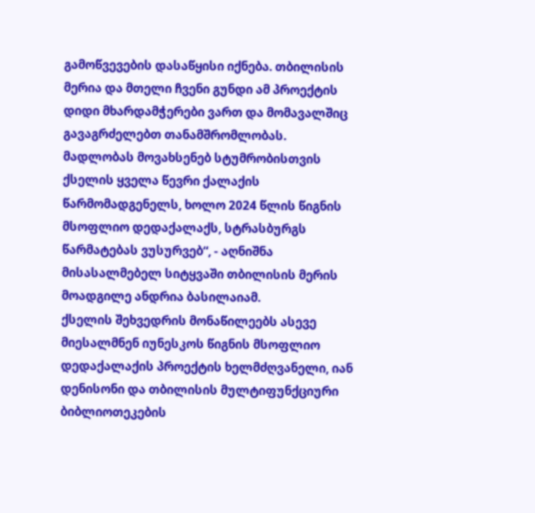გამოწვევების დასაწყისი იქნება. თბილისის მერია და მთელი ჩვენი გუნდი ამ პროექტის დიდი მხარდამჭერები ვართ და მომავალშიც გავაგრძელებთ თანამშრომლობას. მადლობას მოვახსენებ სტუმრობისთვის ქსელის ყველა წევრი ქალაქის წარმომადგენელს, ხოლო 2024 წლის წიგნის მსოფლიო დედაქალაქს, სტრასბურგს წარმატებას ვუსურვებ“, - აღნიშნა მისასალმებელ სიტყვაში თბილისის მერის მოადგილე ანდრია ბასილაიამ.
ქსელის შეხვედრის მონაწილეებს ასევე მიესალმნენ იუნესკოს წიგნის მსოფლიო დედაქალაქის პროექტის ხელმძღვანელი, იან დენისონი და თბილისის მულტიფუნქციური ბიბლიოთეკების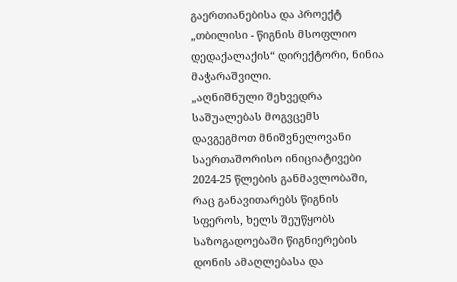გაერთიანებისა და პროექტ „თბილისი - წიგნის მსოფლიო დედაქალაქის“ დირექტორი, ნინია მაჭარაშვილი.
„აღნიშნული შეხვედრა საშუალებას მოგვცემს დავგეგმოთ მნიშვნელოვანი საერთაშორისო ინიციატივები 2024-25 წლების განმავლობაში, რაც განავითარებს წიგნის სფეროს, ხელს შეუწყობს საზოგადოებაში წიგნიერების დონის ამაღლებასა და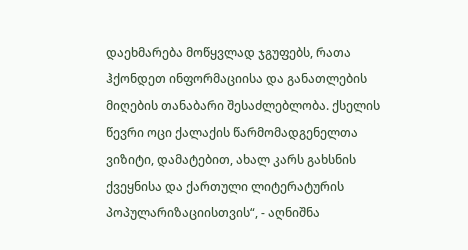დაეხმარება მოწყვლად ჯგუფებს, რათა ჰქონდეთ ინფორმაციისა და განათლების მიღების თანაბარი შესაძლებლობა. ქსელის წევრი ოცი ქალაქის წარმომადგენელთა ვიზიტი, დამატებით, ახალ კარს გახსნის ქვეყნისა და ქართული ლიტერატურის პოპულარიზაციისთვის“, - აღნიშნა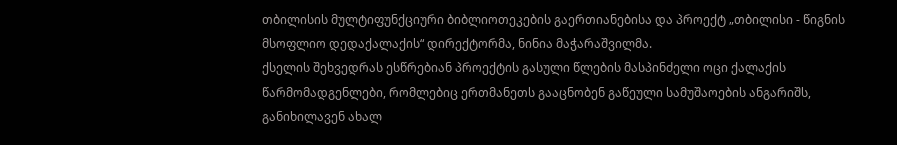თბილისის მულტიფუნქციური ბიბლიოთეკების გაერთიანებისა და პროექტ „თბილისი - წიგნის მსოფლიო დედაქალაქის“ დირექტორმა, ნინია მაჭარაშვილმა.
ქსელის შეხვედრას ესწრებიან პროექტის გასული წლების მასპინძელი ოცი ქალაქის წარმომადგენლები, რომლებიც ერთმანეთს გააცნობენ გაწეული სამუშაოების ანგარიშს, განიხილავენ ახალ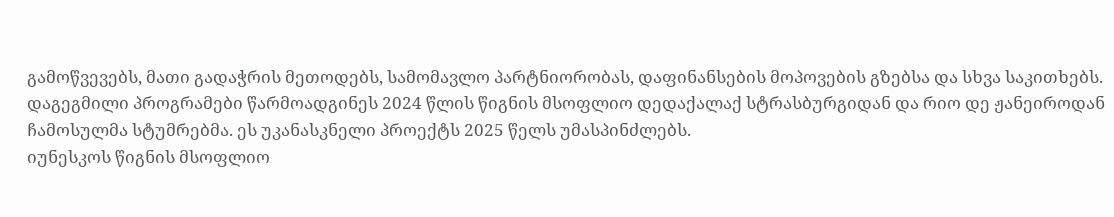გამოწვევებს, მათი გადაჭრის მეთოდებს, სამომავლო პარტნიორობას, დაფინანსების მოპოვების გზებსა და სხვა საკითხებს. დაგეგმილი პროგრამები წარმოადგინეს 2024 წლის წიგნის მსოფლიო დედაქალაქ სტრასბურგიდან და რიო დე ჟანეიროდან ჩამოსულმა სტუმრებმა. ეს უკანასკნელი პროექტს 2025 წელს უმასპინძლებს.
იუნესკოს წიგნის მსოფლიო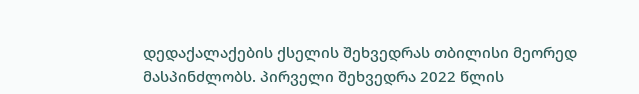დედაქალაქების ქსელის შეხვედრას თბილისი მეორედ მასპინძლობს. პირველი შეხვედრა 2022 წლის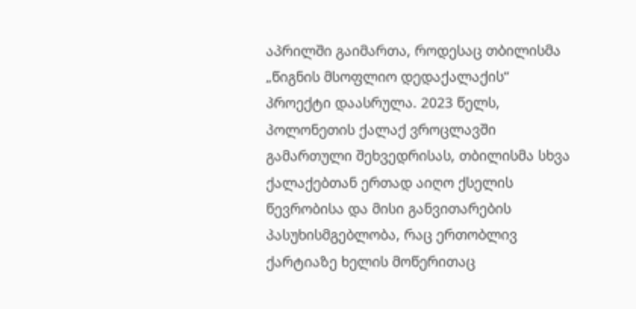აპრილში გაიმართა, როდესაც თბილისმა „წიგნის მსოფლიო დედაქალაქის“ პროექტი დაასრულა. 2023 წელს, პოლონეთის ქალაქ ვროცლავში გამართული შეხვედრისას, თბილისმა სხვა ქალაქებთან ერთად აიღო ქსელის წევრობისა და მისი განვითარების პასუხისმგებლობა, რაც ერთობლივ ქარტიაზე ხელის მოწერითაც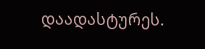დაადასტურეს.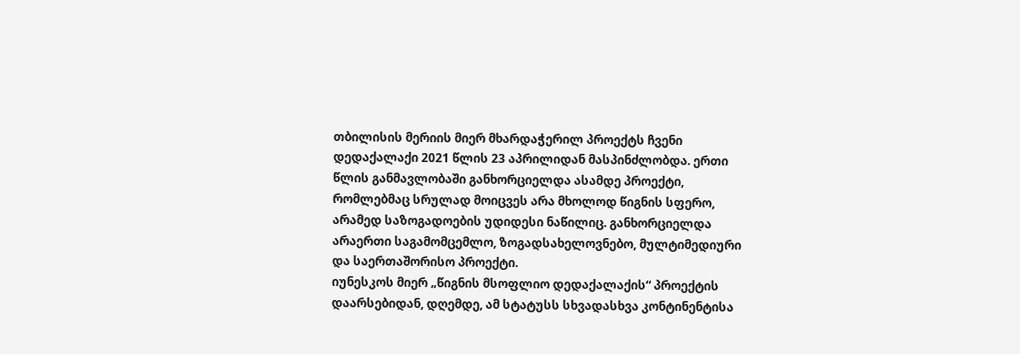თბილისის მერიის მიერ მხარდაჭერილ პროექტს ჩვენი დედაქალაქი 2021 წლის 23 აპრილიდან მასპინძლობდა. ერთი წლის განმავლობაში განხორციელდა ასამდე პროექტი, რომლებმაც სრულად მოიცვეს არა მხოლოდ წიგნის სფერო, არამედ საზოგადოების უდიდესი ნაწილიც. განხორციელდა არაერთი საგამომცემლო, ზოგადსახელოვნებო, მულტიმედიური და საერთაშორისო პროექტი.
იუნესკოს მიერ „წიგნის მსოფლიო დედაქალაქის“ პროექტის დაარსებიდან, დღემდე, ამ სტატუსს სხვადასხვა კონტინენტისა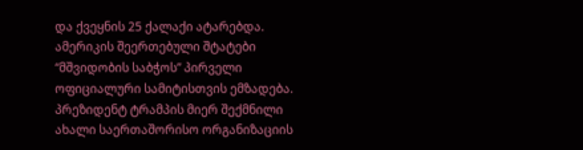და ქვეყნის 25 ქალაქი ატარებდა.
ამერიკის შეერთებული შტატები “მშვიდობის საბჭოს” პირველი ოფიციალური სამიტისთვის ემზადება. პრეზიდენტ ტრამპის მიერ შექმნილი ახალი საერთაშორისო ორგანიზაციის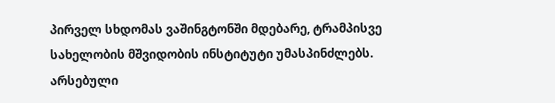პირველ სხდომას ვაშინგტონში მდებარე, ტრამპისვე სახელობის მშვიდობის ინსტიტუტი უმასპინძლებს.
არსებული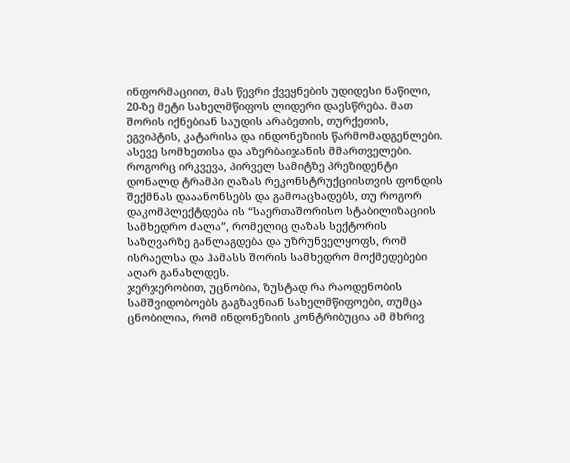ინფორმაციით, მას წევრი ქვეყნების უდიდესი ნაწილი, 20-ზე მეტი სახელმწიფოს ლიდერი დაესწრება. მათ შორის იქნებიან საუდის არაბეთის, თურქეთის, ეგვიპტის, კატარისა და ინდონეზიის წარმომადგენლები. ასევე სომხეთისა და აზერბაიჯანის მმართველები.
როგორც ირკვევა, პირველ სამიტზე პრეზიდენტი დონალდ ტრამპი ღაზას რეკონსტრუქციისთვის ფონდის შექმნას დააანონსებს და გამოაცხადებს, თუ როგორ დაკომპლექტდება ის “საერთაშორისო სტაბილიზაციის სამხედრო ძალა”, რომელიც ღაზას სექტორის საზღვარზე განლაგდება და უზრუნველყოფს, რომ ისრაელსა და ჰამასს შორის სამხედრო მოქმედებები აღარ განახლდეს.
ჯერჯერობით, უცნობია, ზუსტად რა რაოდენობის სამშვიდობოებს გაგზავნიან სახელმწიფოები, თუმცა ცნობილია, რომ ინდონეზიის კონტრიბუცია ამ მხრივ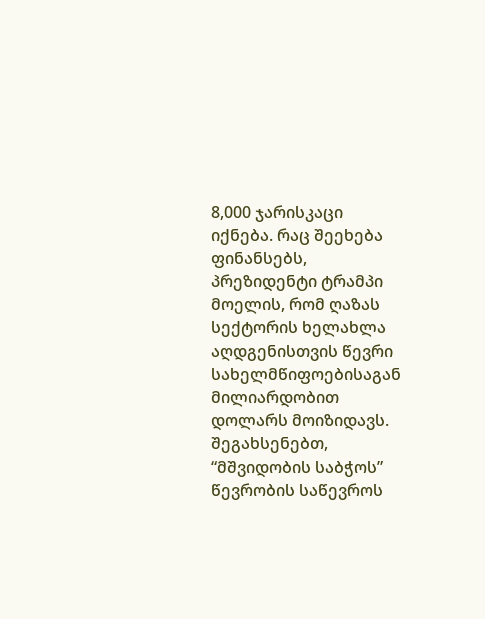8,000 ჯარისკაცი იქნება. რაც შეეხება ფინანსებს, პრეზიდენტი ტრამპი მოელის, რომ ღაზას სექტორის ხელახლა აღდგენისთვის წევრი სახელმწიფოებისაგან მილიარდობით დოლარს მოიზიდავს. შეგახსენებთ, “მშვიდობის საბჭოს” წევრობის საწევროს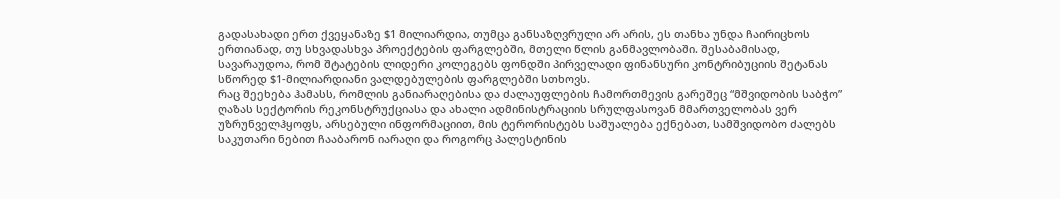გადასახადი ერთ ქვეყანაზე $1 მილიარდია, თუმცა განსაზღვრული არ არის, ეს თანხა უნდა ჩაირიცხოს ერთიანად, თუ სხვადასხვა პროექტების ფარგლებში, მთელი წლის განმავლობაში. შესაბამისად, სავარაუდოა, რომ შტატების ლიდერი კოლეგებს ფონდში პირველადი ფინანსური კონტრიბუციის შეტანას სწორედ $1-მილიარდიანი ვალდებულების ფარგლებში სთხოვს.
რაც შეეხება ჰამასს, რომლის განიარაღებისა და ძალაუფლების ჩამორთმევის გარეშეც “მშვიდობის საბჭო” ღაზას სექტორის რეკონსტრუქციასა და ახალი ადმინისტრაციის სრულფასოვან მმართველობას ვერ უზრუნველჰყოფს, არსებული ინფორმაციით, მის ტერორისტებს საშუალება ექნებათ, სამშვიდობო ძალებს საკუთარი ნებით ჩააბარონ იარაღი და როგორც პალესტინის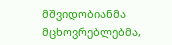მშვიდობიანმა მცხოვრებლებმა,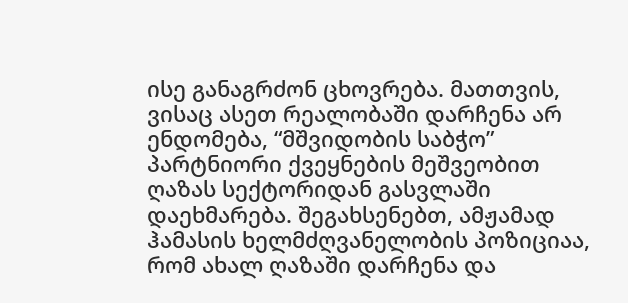ისე განაგრძონ ცხოვრება. მათთვის, ვისაც ასეთ რეალობაში დარჩენა არ ენდომება, “მშვიდობის საბჭო” პარტნიორი ქვეყნების მეშვეობით ღაზას სექტორიდან გასვლაში დაეხმარება. შეგახსენებთ, ამჟამად ჰამასის ხელმძღვანელობის პოზიციაა, რომ ახალ ღაზაში დარჩენა და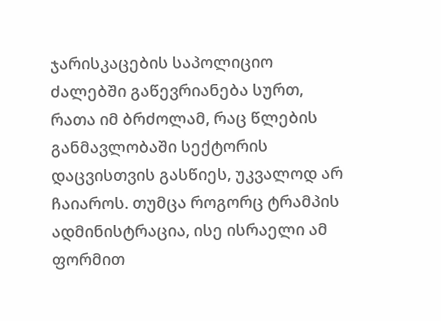ჯარისკაცების საპოლიციო ძალებში გაწევრიანება სურთ, რათა იმ ბრძოლამ, რაც წლების განმავლობაში სექტორის დაცვისთვის გასწიეს, უკვალოდ არ ჩაიაროს. თუმცა როგორც ტრამპის ადმინისტრაცია, ისე ისრაელი ამ ფორმით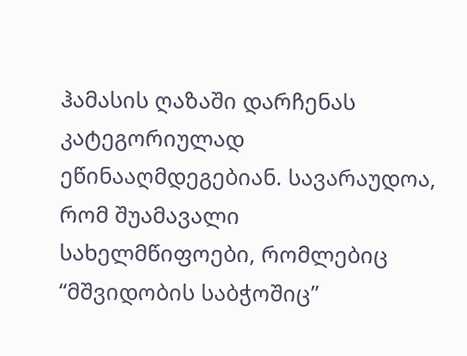ჰამასის ღაზაში დარჩენას კატეგორიულად ეწინააღმდეგებიან. სავარაუდოა, რომ შუამავალი სახელმწიფოები, რომლებიც “მშვიდობის საბჭოშიც”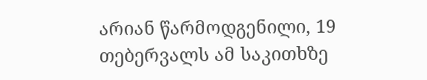არიან წარმოდგენილი, 19 თებერვალს ამ საკითხზე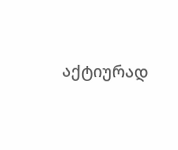აქტიურად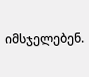იმსჯელებენ.